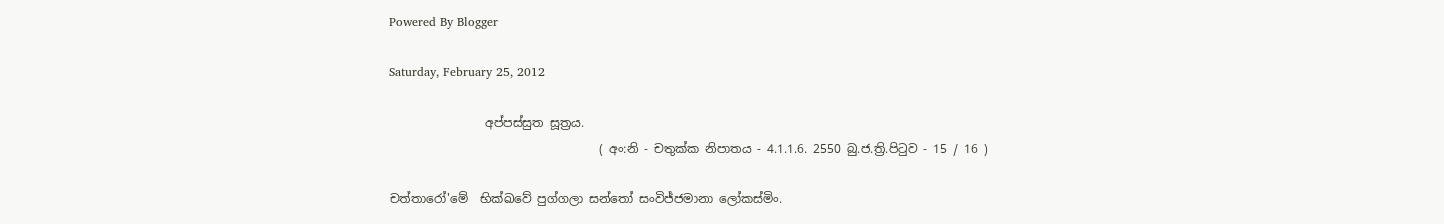Powered By Blogger

Saturday, February 25, 2012

                අප්පස්සුත සූත්‍රය.
                                   ( අං:නි - චතුක්ක නිපාතය - 4.1.1.6. 2550 බු.ජ.ත්‍රි.පිටුව - 15 / 16 )

චත්තාරෝ'මේ  භික්ඛවේ පුග්ගලා සන්තෝ සංවිජ්ජමානා ලෝකස්මිං.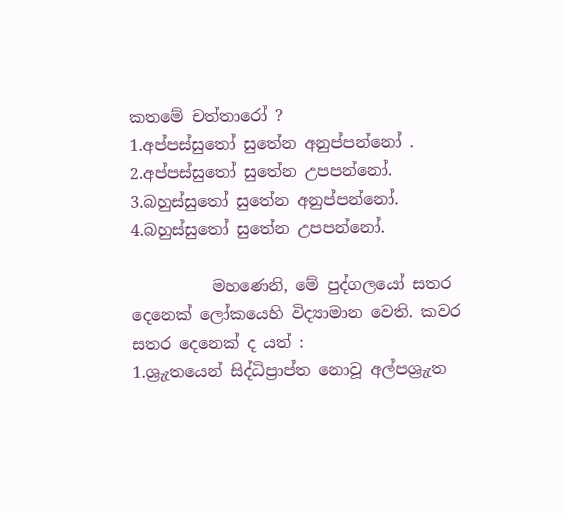කතමේ චත්තාරෝ ?
1.අප්පස්සුතෝ සුතේන අනුප්පන්නෝ .
2.අප්පස්සුතෝ සුතේන උපපන්නෝ.
3.බහුස්සුතෝ සුතේන අනුප්පන්නෝ.
4.බහුස්සුතෝ සුතේන උපපන්නෝ.

          මහණෙනි, මේ පුද්ගලයෝ සතර දෙනෙක් ලෝකයෙහි විද්‍යාමාන වෙති. කවර සතර දෙනෙක් ද යත් :
1.ශ්‍රුැතයෙන් සිද්ධිප්‍රාප්ත නොවූ අල්පශ්‍රුැත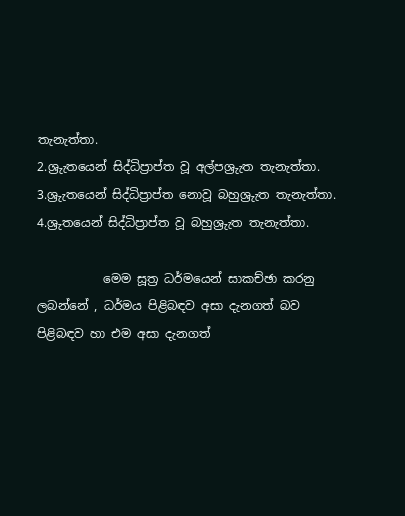තැනැත්තා.
2.ශ්‍රුැතයෙන් සිද්ධිප්‍රාප්ත වූ අල්පශ්‍රුැත තැනැත්තා.
3.ශ්‍රුැතයෙන් සිද්ධිප්‍රාප්ත නොවූ බහුශ්‍රුැත තැනැත්තා.
4.ශ්‍රුතයෙන් සිද්ධිප්‍රාප්ත වූ බහුශ්‍රුැත තැනැත්තා.

           මෙම සූත්‍ර ධර්මයෙන් සාකච්ඡා කරනු ලබන්නේ , ධර්මය පිළිබඳව අසා දැනගත් බව පිළිබඳව හා එම අසා දැනගත්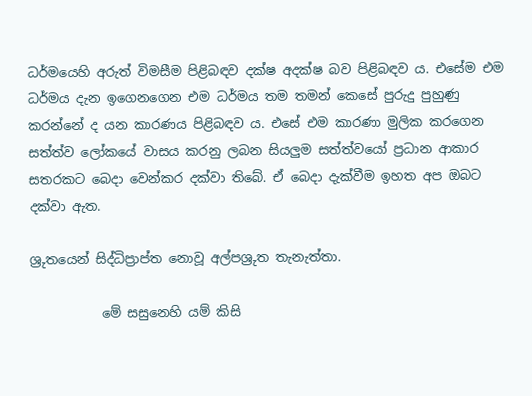ධර්මයෙහි අරුත් විමසීම පිළිබඳව දක්ෂ අදක්ෂ බව පිළිබඳව ය. එසේම එම ධර්මය දැන ඉගෙනගෙන එම ධර්මය තම තමන් කෙසේ පුරුදු පුහුණු කරන්නේ ද යන කාරණය පිළිබඳව ය. එසේ එම කාරණා මුලික කරගෙන සත්ත්ව ලෝකයේ වාසය කරනු ලබන සියලුම සත්ත්වයෝ ප්‍රධාන ආකාර සතරකට බෙදා වෙන්කර දක්වා තිබේ. ඒ බෙදා දැක්වීම ඉහත අප ඔබට දක්වා ඇත.

ශ්‍රුතයෙන් සිද්ධිප්‍රාප්ත නොවූ අල්පශ්‍රුත තැනැත්තා.

           මේ සසුනෙහි යම් කිසි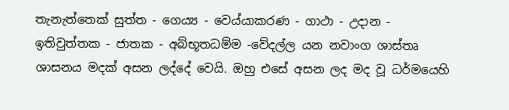තැනැත්තෙක් සුත්ත - ගෙය්‍ය - වෙය්යාකරණ - ගාථා - උදාන - ඉතිවුත්තක - ජාතක - අබ්භූතධම්ම -වේදල්ල යන නවාංග ශාස්තෘ ශාසනය මදක් අසන ලද්දේ වෙයි. ඔහු එසේ අසන ලද මද වූ ධර්මයෙහි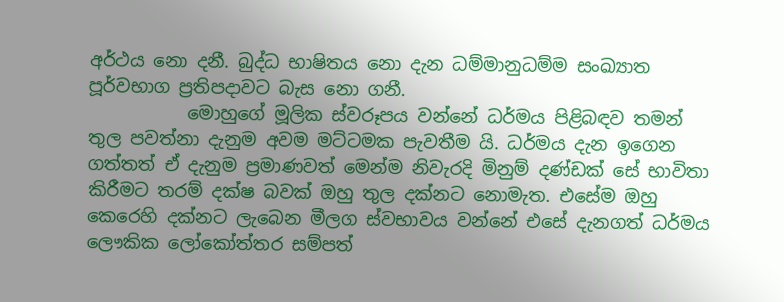අර්ථය නො දනී. බුද්ධ භාෂිතය නො දැන ධම්මානුධම්ම සංඛ්‍යාත පූර්වභාග ප්‍රතිපදාවට බැස නො ගනී.
           මොහුගේ මූලික ස්වරූපය වන්නේ ධර්මය පිළිබඳව තමන් තුල පවත්නා දැනුම අවම මට්ටමක පැවතීම යි. ධර්මය දැන ඉගෙන ගත්තත් ඒ දැනුම ප්‍රමාණවත් මෙන්ම නිවැරදි මිනුම් දණ්ඩක් සේ භාවිතා කිරීමට තරම් දක්ෂ බවක් ඔහු තුල දක්නට නොමැත. එසේම ඔහු කෙරෙහි දක්නට ලැබෙන මීලග ස්වභාවය වන්නේ එසේ දැනගත් ධර්මය ලෞකික ලෝකෝත්තර සම්පත්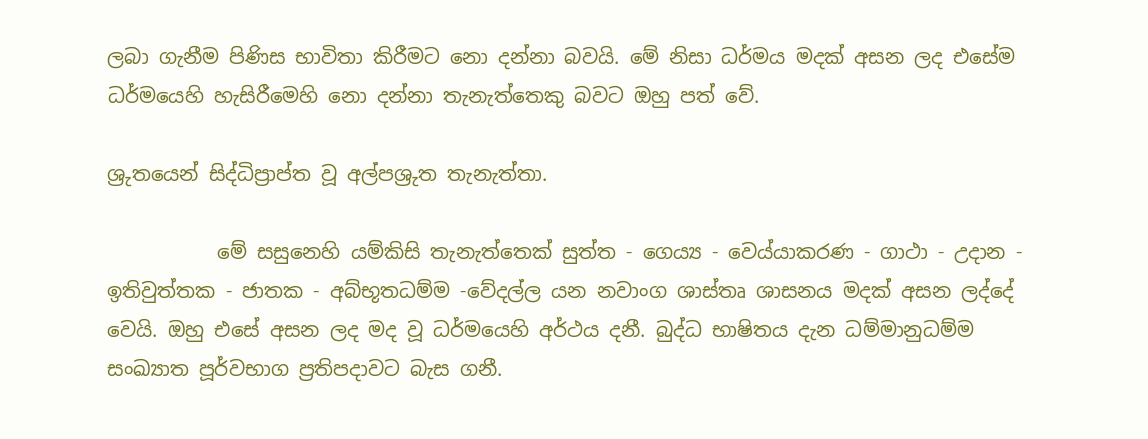ලබා ගැනීම පිණිස භාවිතා කිරීමට නො දන්නා බවයි. මේ නිසා ධර්මය මදක් අසන ලද එසේම ධර්මයෙහි හැසිරීමෙහි නො දන්නා තැනැත්තෙකු බවට ඔහු පත් වේ.

ශ්‍රුතයෙන් සිද්ධිප්‍රාප්ත වූ අල්පශ්‍රුත තැනැත්තා.

           මේ සසුනෙහි යම්කිසි තැනැත්තෙක් සුත්ත - ගෙය්‍ය - වෙය්යාකරණ - ගාථා - උදාන - ඉතිවුත්තක - ජාතක - අබ්භූතධම්ම -වේදල්ල යන නවාංග ශාස්තෘ ශාසනය මදක් අසන ලද්දේ වෙයි. ඔහු එසේ අසන ලද මද වූ ධර්මයෙහි අර්ථය දනී. බුද්ධ භාෂිතය දැන ධම්මානුධම්ම සංඛ්‍යාත පූර්වභාග ප්‍රතිපදාවට බැස ගනී.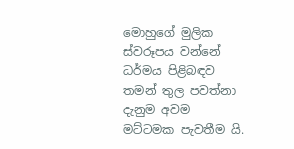මොහුගේ මුලික ස්වරූපය වන්නේ ධර්මය පිළිබඳව තමන් තුල පවත්නා දැනුම අවම මට්ටමක පැවතීම යි.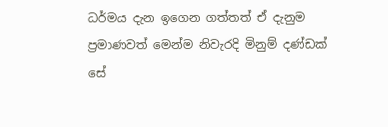ධර්මය දැන ඉගෙන ගත්තත් ඒ දැනුම ප්‍රමාණවත් මෙන්ම නිවැරදි මිනුම් දණ්ඩක් සේ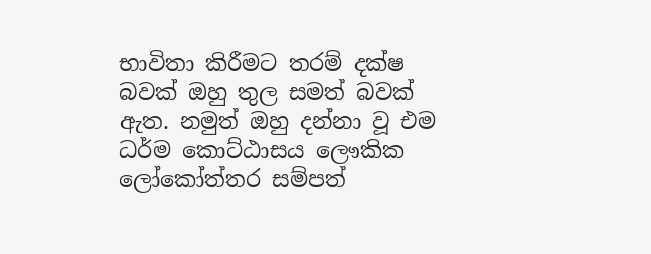භාවිතා කිරීමට තරම් දක්ෂ බවක් ඔහු තුල සමත් බවක් ඇත. නමුත් ඔහු දන්නා වූ එම ධර්ම කොට්ඨාසය ලෞකික ලෝකෝත්තර සම්පත්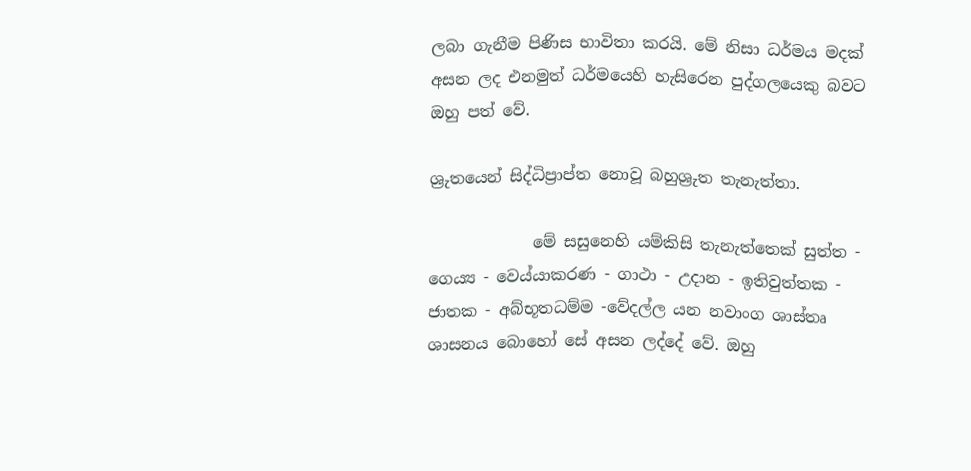ලබා ගැනීම පිණිස භාවිතා කරයි. මේ නිසා ධර්මය මදක් අසන ලද එනමුත් ධර්මයෙහි හැසිරෙන පුද්ගලයෙකු බවට ඔහු පත් වේ.

ශ්‍රුතයෙන් සිද්ධිප්‍රාප්ත නොවූ බහුශ්‍රුත තැනැත්තා.

             මේ සසුනෙහි යම්කිසි තැනැත්තෙක් සුත්ත - ගෙය්‍ය - වෙය්යාකරණ - ගාථා - උදාන - ඉතිවුත්තක - ජාතක - අබ්භූතධම්ම -වේදල්ල යන නවාංග ශාස්තෘ ශාසනය බොහෝ සේ අසන ලද්දේ වේ. ඔහු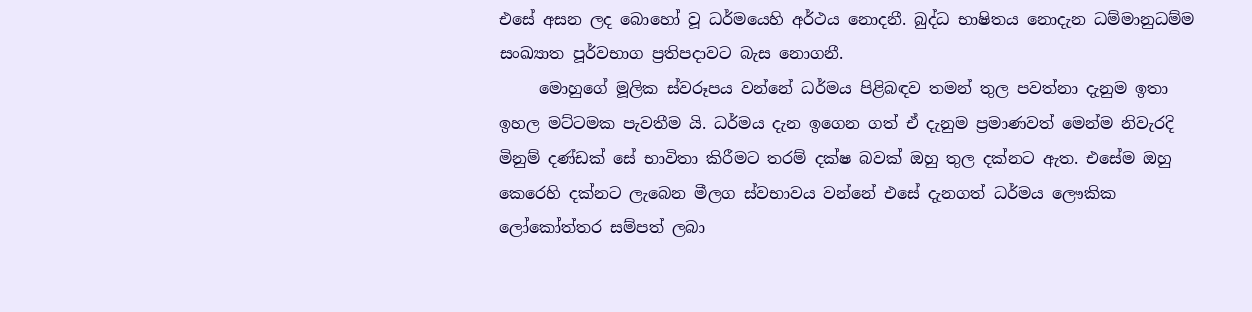එසේ අසන ලද බොහෝ වූ ධර්මයෙහි අර්ථය නොදනී. බුද්ධ භාෂිතය නොදැන ධම්මානුධම්ම සංඛ්‍යාත පූර්වභාග ප්‍රතිපදාවට බැස නොගනී.
     මොහුගේ මූලික ස්වරූපය වන්නේ ධර්මය පිළිබඳව තමන් තුල පවත්නා දැනුම ඉතා ඉහල මට්ටමක පැවතීම යි. ධර්මය දැන ඉගෙන ගත් ඒ දැනුම ප්‍රමාණවත් මෙන්ම නිවැරදි මිනුම් දණ්ඩක් සේ භාවිතා කිරීමට තරම් දක්ෂ බවක් ඔහු තුල දක්නට ඇත. එසේම ඔහු කෙරෙහි දක්නට ලැබෙන මීලග ස්වභාවය වන්නේ එසේ දැනගත් ධර්මය ලෞකික ලෝකෝත්තර සම්පත් ලබා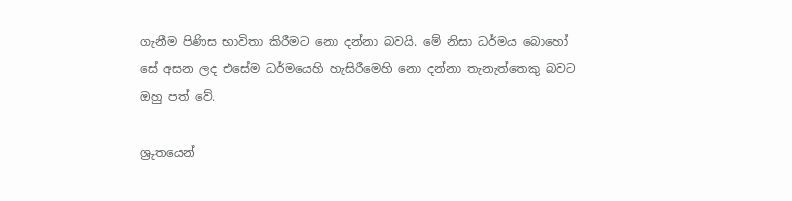ගැනීම පිණිස භාවිතා කිරීමට නො දන්නා බවයි. මේ නිසා ධර්මය බොහෝ සේ අසන ලද එසේම ධර්මයෙහි හැසිරීමෙහි නො දන්නා තැනැත්තෙකු බවට ඔහු පත් වේ.

ශ්‍රුතයෙන්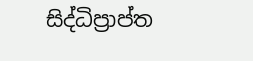සිද්ධිප්‍රාප්ත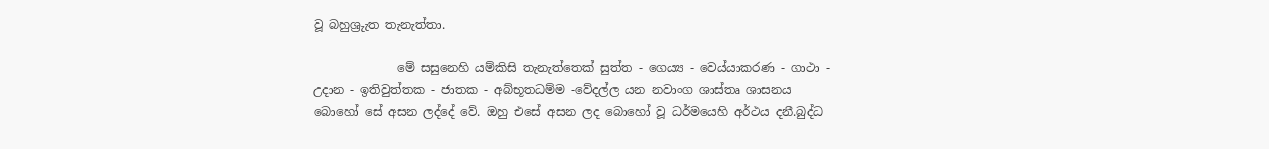වූ බහුශ්‍රුැත තැනැත්තා.

              මේ සසුනෙහි යම්කිසි තැනැත්තෙක් සුත්ත - ගෙය්‍ය - වෙය්යාකරණ - ගාථා - උදාන - ඉතිවුත්තක - ජාතක - අබ්භූතධම්ම -වේදල්ල යන නවාංග ශාස්තෘ ශාසනය බොහෝ සේ අසන ලද්දේ වේ. ඔහු එසේ අසන ලද බොහෝ වූ ධර්මයෙහි අර්ථය දනී.බුද්ධ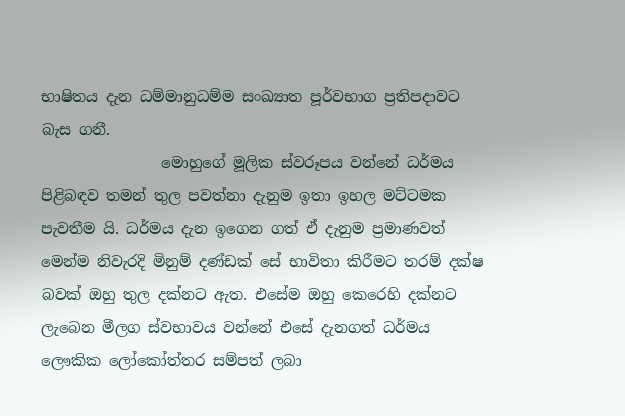භාෂිතය දැන ධම්මානුධම්ම සංඛ්‍යාත පූර්වභාග ප්‍රතිපදාවට බැස ගනී.
                මොහුගේ මූලික ස්වරූපය වන්නේ ධර්මය පිළිබඳව තමන් තුල පවත්නා දැනුම ඉතා ඉහල මට්ටමක පැවතීම යි. ධර්මය දැන ඉගෙන ගත් ඒ දැනුම ප්‍රමාණවත් මෙන්ම නිවැරදි මිනුම් දණ්ඩක් සේ භාවිතා කිරීමට තරම් දක්ෂ බවක් ඔහු තුල දක්නට ඇත. එසේම ඔහු කෙරෙහි දක්නට ලැබෙන මීලග ස්වභාවය වන්නේ එසේ දැනගත් ධර්මය ලෞකික ලෝකෝත්තර සම්පත් ලබා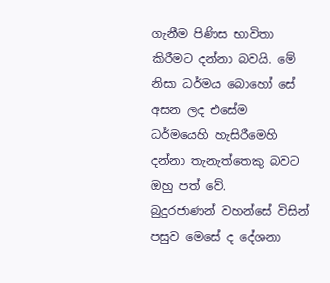ගැනීම පිණිස භාවිතා කිරීමට දන්නා බවයි. මේ නිසා ධර්මය බොහෝ සේ අසන ලද එසේම ධර්මයෙහි හැසිරීමෙහි දන්නා තැනැත්තෙකු බවට ඔහු පත් වේ.
බුදුරජාණන් වහන්සේ විසින් පසුව මෙසේ ද දේශනා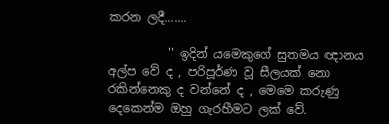කරන ලදී.......

          '' ඉදින් යමෙකුගේ සුතමය ඥානය අල්ප වේ ද , පරිපූර්ණ වූ සීලයක් නො රකින්නෙකු ද වන්නේ ද , මෙමෙ කරුණු දෙකෙන්ම ඔහු ගැරහීමට ලක් වේ.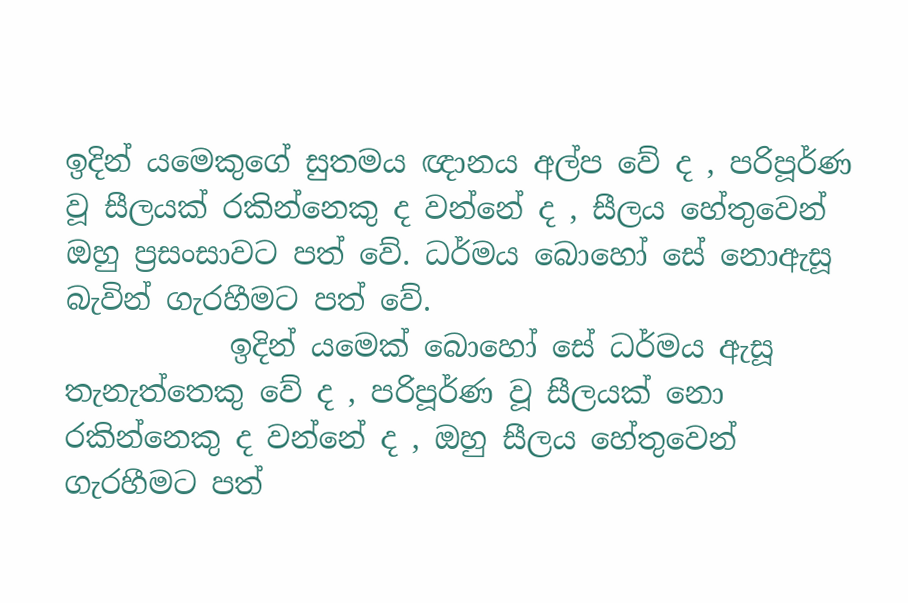ඉදින් යමෙකුගේ සුතමය ඥානය අල්ප වේ ද , පරිපූර්ණ වූ සීලයක් රකින්නෙකු ද වන්නේ ද , සීලය හේතුවෙන් ඔහු ප්‍රසංසාවට පත් වේ. ධර්මය බොහෝ සේ නොඇසූ බැවින් ගැරහීමට පත් වේ.
           ඉදින් යමෙක් බොහෝ සේ ධර්මය ඇසූ තැනැත්තෙකු වේ ද , පරිපූර්ණ වූ සීලයක් නො රකින්නෙකු ද වන්නේ ද , ඔහු සීලය හේතුවෙන් ගැරහීමට පත්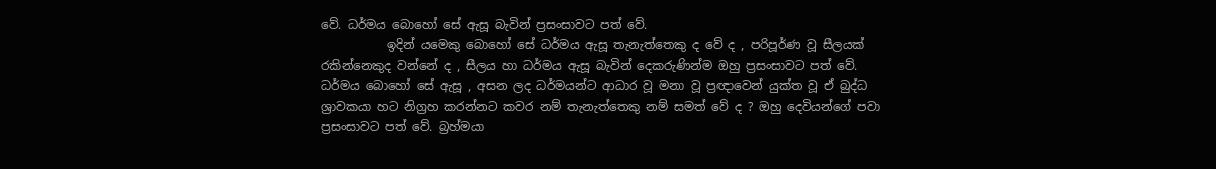වේ. ධර්මය බොහෝ සේ ඇසූ බැවින් ප්‍රසංසාවට පත් වේ.
           ඉදින් යමෙකු බොහෝ සේ ධර්මය ඇසූ තැනැත්තෙකු ද වේ ද , පරිපූර්ණ වූ සීලයක් රකින්නෙකුද වන්නේ ද , සීලය හා ධර්මය ඇසූ බැවින් දෙකරුණින්ම ඔහු ප්‍රසංසාවට පත් වේ.
ධර්මය බොහෝ සේ ඇසූ , අසන ලද ධර්මයන්ට ආධාර වූ මනා වූ ප්‍රඥාවෙන් යුක්ත වූ ඒ බුද්ධ ශ්‍රාවකයා හට නිග්‍රහ කරන්නට කවර නම් තැනැත්තෙකු නම් සමත් වේ ද ? ඔහු දෙවියන්ගේ පවා ප්‍රසංසාවට පත් වේ. බ්‍රහ්මයා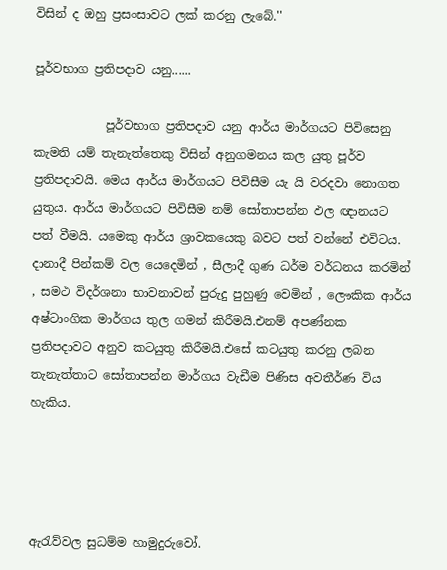විසින් ද ඔහු ප්‍රසංසාවට ලක් කරනු ලැබේ.''

පූර්වභාග ප්‍රතිපදාව යනු......

            පූර්වභාග ප්‍රතිපදාව යනු ආර්ය මාර්ගයට පිවිසෙනු කැමති යම් තැනැත්තෙකු විසින් අනුගමනය කල යුතු පූර්ව ප්‍රතිපදාවයි. මෙය ආර්ය මාර්ගයට පිවිසීම යැ යි වරදවා නොගත යුතුය. ආර්ය මාර්ගයට පිවිසීම නම් සෝතාපන්න ඵල ඥානයට පත් වීමයි. යමෙකු ආර්ය ශ්‍රාවකයෙකු බවට පත් වන්නේ එවිටය. දානාදී පින්කම් වල යෙදෙමින් , සීලාදී ගුණ ධර්ම වර්ධනය කරමින් , සමථ විදර්ශනා භාවනාවන් පුරුදු පුහුණු වෙමින් , ලෞකික ආර්ය අෂ්ටාංගික මාර්ගය තුල ගමන් කිරීමයි.එනම් අපණ්නක ප්‍රතිපදාවට අනුව කටයුතු කිරීමයි.එසේ කටයුතු කරනු ලබන තැනැත්තාට සෝතාපන්න මාර්ගය වැඩීම පිණිස අවතීර්ණ විය හැකිය.




ඇරැව්වල සුධම්ම හාමුදුරුවෝ.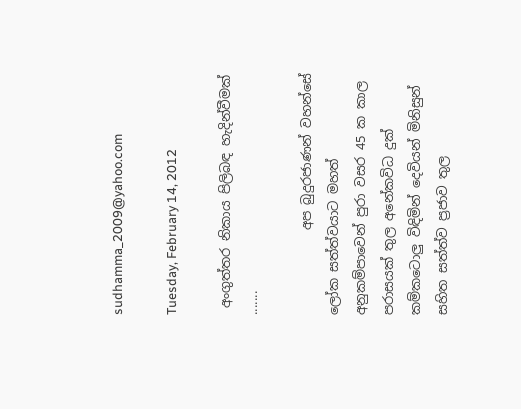sudhamma_2009@yahoo.com

Tuesday, February 14, 2012

 අංගුත්තර නිකාය පිලිබඳ හැදින්වීමක් .......

             අප බුදුරජාණන් වහන්සේ ලෝක සත්ත්වයාට මහත් අනුකම්පාවෙන් පුරා වසර 45 ක කාල පරාසයක් තුල අනේකවිධ දුක් කම්කටොලු විඳිමින් දෙවියන් මිනිසුන් සහිත සත්ත්ව ප්‍රජාව තුල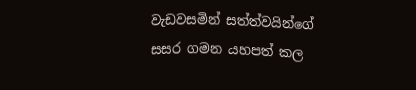වැඩවසමින් සත්ත්වයින්ගේ සසර ගමන යහපත් කල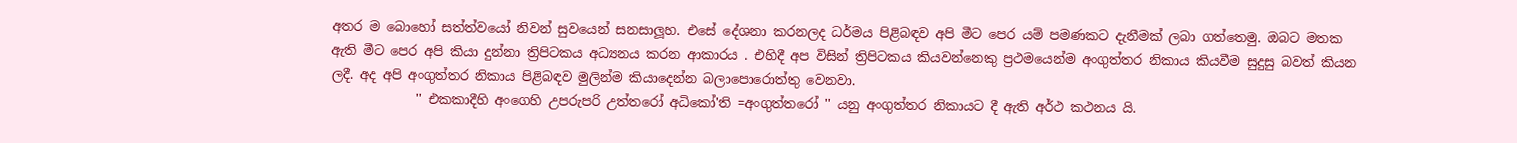අතර ම බොහෝ සත්ත්වයෝ නිවන් සුවයෙන් සනසාලූහ. එසේ දේශනා කරනලද ධර්මය පිළිබඳව අපි මීට පෙර යම් පමණකට දැනීමක් ලබා ගත්තෙමු. ඔබට මතක ඇති මීට පෙර අපි කියා දුන්නා ත්‍රිපිටකය අධ්‍යනය කරන ආකාරය . එහිදී අප විසින් ත්‍රිපිටකය කියවන්නෙකු ප්‍රථමයෙන්ම අංගුත්තර නිකාය කියවීම සුදුසු බවත් කියන ලදී. අද අපි අංගුත්තර නිකාය පිළිබඳව මුලින්ම කියාදෙන්න බලාපොරොත්තු වෙනවා.
             '' එකකාදීහි අංගෙහි උපරුපරි උත්තරෝ අධිකෝ'ති =අංගුත්තරෝ '' යනු අංගුත්තර නිකායට දී ඇති අර්ථ කථනය යි.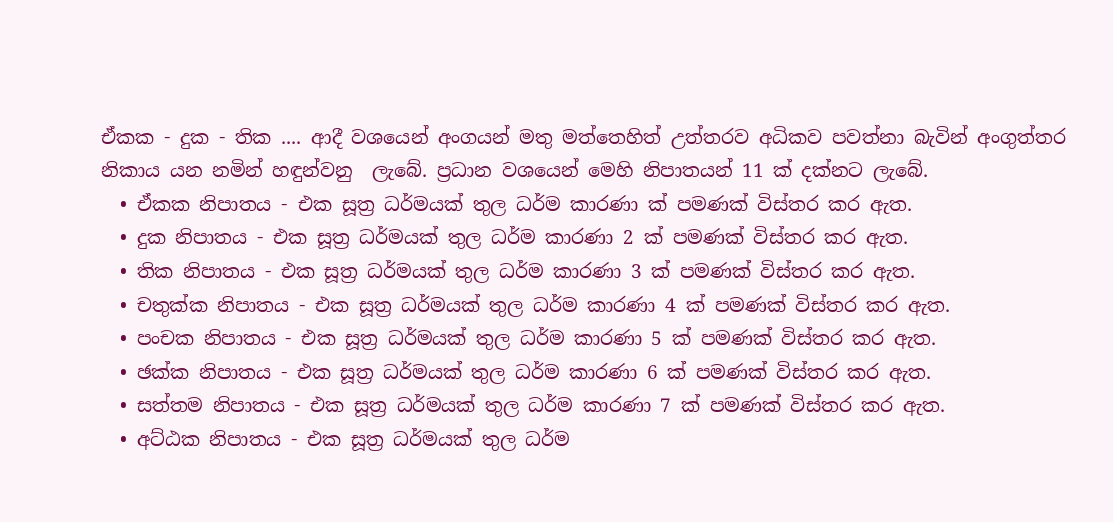ඒකක - දුක - තික .... ආදී වශයෙන් අංගයන් මතු මත්තෙහිත් උත්තරව අධිකව පවත්නා බැවින් අංගුත්තර නිකාය යන නමින් හඳුන්වනු  ලැබේ. ප්‍රධාන වශයෙන් මෙහි නිපාතයන් 11 ක් දක්නට ලැබේ.
  • ඒකක නිපාතය - එක සූත්‍ර ධර්මයක් තුල ධර්ම කාරණා ක් පමණක් විස්තර කර ඇත.
  • දුක නිපාතය - එක සූත්‍ර ධර්මයක් තුල ධර්ම කාරණා 2 ක් පමණක් විස්තර කර ඇත.
  • තික නිපාතය - එක සූත්‍ර ධර්මයක් තුල ධර්ම කාරණා 3 ක් පමණක් විස්තර කර ඇත.
  • චතුක්ක නිපාතය - එක සූත්‍ර ධර්මයක් තුල ධර්ම කාරණා 4 ක් පමණක් විස්තර කර ඇත.
  • පංචක නිපාතය - එක සූත්‍ර ධර්මයක් තුල ධර්ම කාරණා 5 ක් පමණක් විස්තර කර ඇත.
  • ඡක්ක නිපාතය - එක සූත්‍ර ධර්මයක් තුල ධර්ම කාරණා 6 ක් පමණක් විස්තර කර ඇත.
  • සත්තම නිපාතය - එක සූත්‍ර ධර්මයක් තුල ධර්ම කාරණා 7 ක් පමණක් විස්තර කර ඇත.
  • අට්ඨක නිපාතය - එක සූත්‍ර ධර්මයක් තුල ධර්ම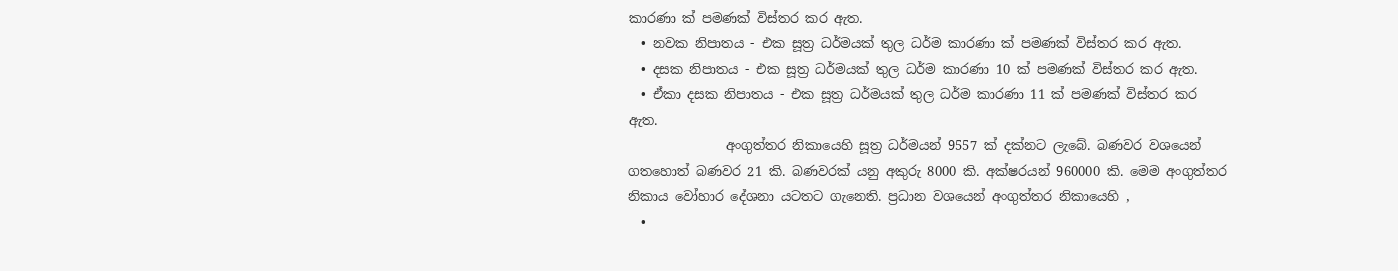කාරණා ක් පමණක් විස්තර කර ඇත.
  • නවක නිපාතය - එක සූත්‍ර ධර්මයක් තුල ධර්ම කාරණා ක් පමණක් විස්තර කර ඇත.
  • දසක නිපාතය - එක සූත්‍ර ධර්මයක් තුල ධර්ම කාරණා 10 ක් පමණක් විස්තර කර ඇත.
  • ඒකා දසක නිපාතය - එක සූත්‍ර ධර්මයක් තුල ධර්ම කාරණා 11 ක් පමණක් විස්තර කර ඇත.
               අංගුත්තර නිකායෙහි සූත්‍ර ධර්මයන් 9557 ක් දක්නට ලැබේ. බණවර වශයෙන් ගතහොත් බණවර 21 කි. බණවරක් යනු අකුරු 8000 කි. අක්ෂරයන් 960000 කි. මෙම අංගුත්තර නිකාය වෝහාර දේශනා යටතට ගැනෙති. ප්‍රධාන වශයෙන් අංගුත්තර නිකායෙහි ,
  •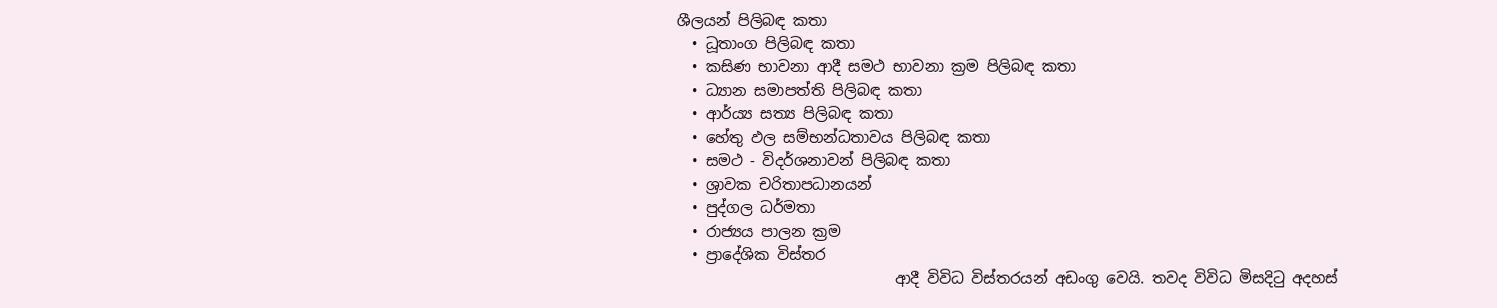ශීලයන් පිලිබඳ කතා
  • ධූතාංග පිලිබඳ කතා
  • කසිණ භාවනා ආදී සමථ භාවනා ක්‍රම පිලිබඳ කතා
  • ධ්‍යාන සමාපත්ති පිලිබඳ කතා
  • ආර්ය්‍ය සත්‍ය පිලිබඳ කතා
  • හේතු ඵල සම්භන්ධතාවය පිලිබඳ කතා
  • සමථ - විදර්ශනාවන් පිලිබඳ කතා
  • ශ්‍රාවක චරිතාපධානයන්
  • පුද්ගල ධර්මතා
  • රාජ්‍යය පාලන ක්‍රම
  • ප්‍රාදේශික විස්තර
                             ආදී විවිධ විස්තරයන් අඩංගු වෙයි. තවද විවිධ මිසදිටු අදහස්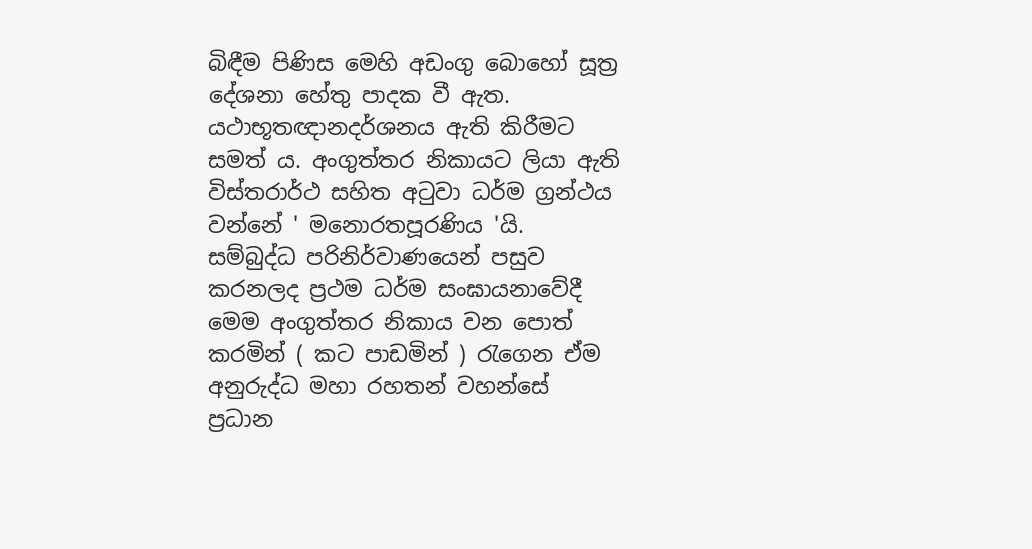බිඳීම පිණිස මෙහි අඩංගු බොහෝ සූත්‍ර දේශනා හේතු පාදක වී ඇත. යථාභූතඥානදර්ශනය ඇති කිරීමට සමත් ය. අංගුත්තර නිකායට ලියා ඇති විස්තරාර්ථ සහිත අටුවා ධර්ම ග්‍රන්ථය වන්නේ ' මනොරතපූරණිය 'යි. සම්බුද්ධ පරිනිර්වාණයෙන් පසුව කරනලද ප්‍රථම ධර්ම සංඝායනාවේදී මෙම අංගුත්තර නිකාය වන පොත් කරමින් ( කට පාඩමින් ) රැගෙන ඒම අනුරුද්ධ මහා රහතන් වහන්සේ ප්‍රධාන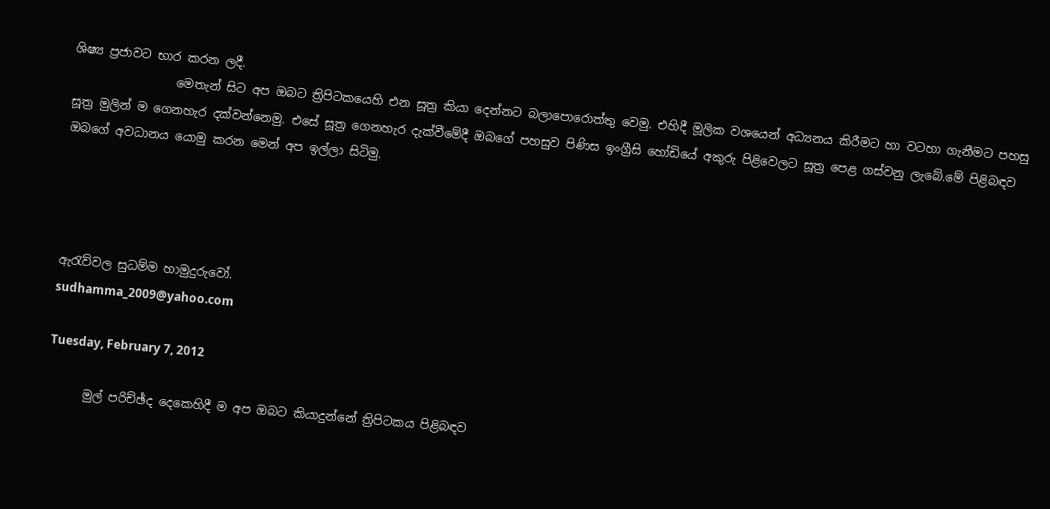ශිෂ්‍ය ප්‍රජාවට භාර කරන ලදී.
                 මෙතැන් සිට අප ඔබට ත්‍රිපිටකයෙහි එන සූත්‍ර කියා දෙන්නට බලාපොරොත්තු වෙමු. එහිදී මූලික වශයෙන් අධ්‍යනය කිරීමට හා වටහා ගැනීමට පහසු සූත්‍ර මුලින් ම ගෙනහැර දක්වන්නෙමු. එසේ සූත්‍ර ගෙනහැර දැක්වීමේදී ඔබගේ පහසුව පිණිස ඉංග්‍රීසි හෝඩියේ අකුරු පිළිවෙලට සූත්‍ර පෙළ ගස්වනු ලැබේ.මේ පිළිබඳව ඔබගේ අවධානය යොමු කරන මෙන් අප ඉල්ලා සිටිමු.




ඇරැව්වල සුධම්ම හාමුදුරුවෝ.
sudhamma_2009@yahoo.com

Tuesday, February 7, 2012

      මුල් පරිච්ඡ්ද දෙකෙහිදී ම අප ඔබට කියාදුන්නේ ත්‍රිපිටකය පිළිබඳව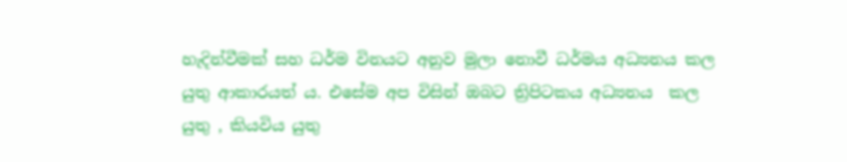හැදින්වීමක් සහ ධර්ම විනයට අනුව මුලා නොවී ධර්මය අධ්‍යනය කල යුතු ආකාරයත් ය. එසේම අප විසින් ඔබට ත්‍රිපිටකය අධ්‍යනය  කල යුතු , කියවිය යුතු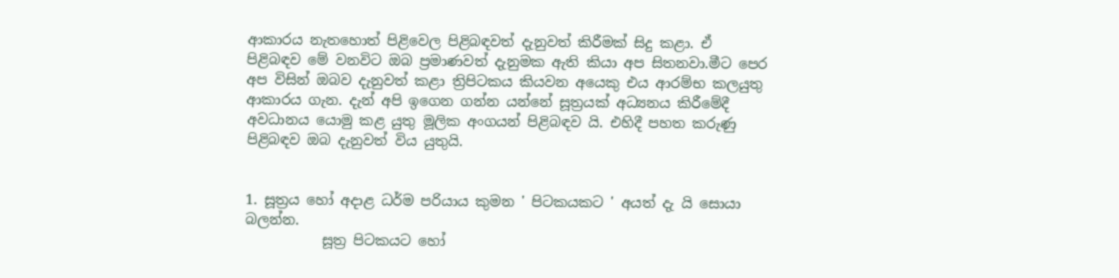ආකාරය නැතහොත් පිළිවෙල පිළිබඳවත් දැනුවත් කිරීමක් සිදු කළා. ඒ පිළිබඳව මේ වනවිට ඔබ ප්‍රමාණවත් දැනුමක ඇති කියා අප සිතනවා.මීට පෙර අප විසින් ඔබව දැනුවත් කළා ත්‍රිපිටකය කියවන අයෙකු එය ආරම්භ කලයුතු ආකාරය ගැන. දැන් අපි ඉගෙන ගන්න යන්නේ සූත්‍රයක් අධ්‍යනය කිරීමේදී අවධානය යොමු කළ යුතු මූලික අංගයන් පිළිබඳව යි. එහිදී පහත කරුණු පිළිබඳව ඔබ දැනුවත් විය යුතුයි.


1. සූත්‍රය හෝ අදාළ ධර්ම පරියාය කුමන ' පිටකයකට ' අයත් දැ යි සොයා බලන්න.
           සූත්‍ර පිටකයට හෝ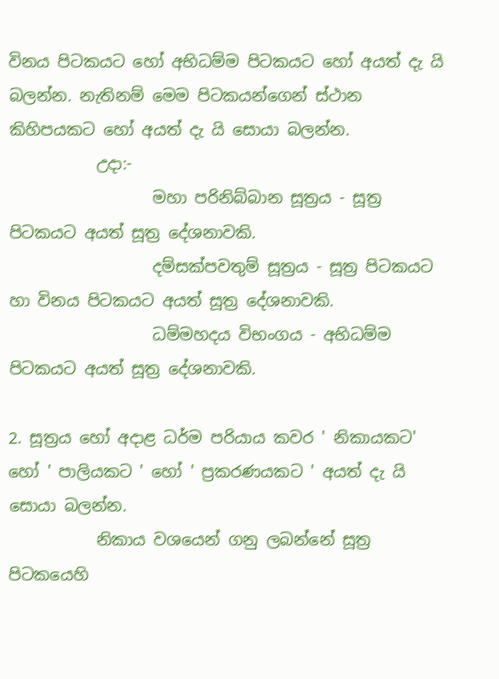විනය පිටකයට හෝ අභිධම්ම පිටකයට හෝ අයත් දැ යි බලන්න. නැතිනම් මෙම පිටකයන්ගෙන් ස්ථාන කිහිපයකට හෝ අයත් දැ යි සොයා බලන්න.
           උදා:-
                  මහා පරිනිබ්බාන සූත්‍රය - සූත්‍ර පිටකයට අයත් සූත්‍ර දේශනාවකි.
                  දම්සක්පවතුම් සූත්‍රය - සූත්‍ර පිටකයට හා විනය පිටකයට අයත් සූත්‍ර දේශනාවකි.
                  ධම්මහදය විභංගය - අභිධම්ම පිටකයට අයත් සූත්‍ර දේශනාවකි.

2. සූත්‍රය හෝ අදාළ ධර්ම පරියාය කවර ' නිකායකට' හෝ ' පාලියකට ' හෝ ' ප්‍රකරණයකට ' අයත් දැ යි සොයා බලන්න.
           නිකාය වශයෙන් ගනු ලබන්නේ සූත්‍ර පිටකයෙහි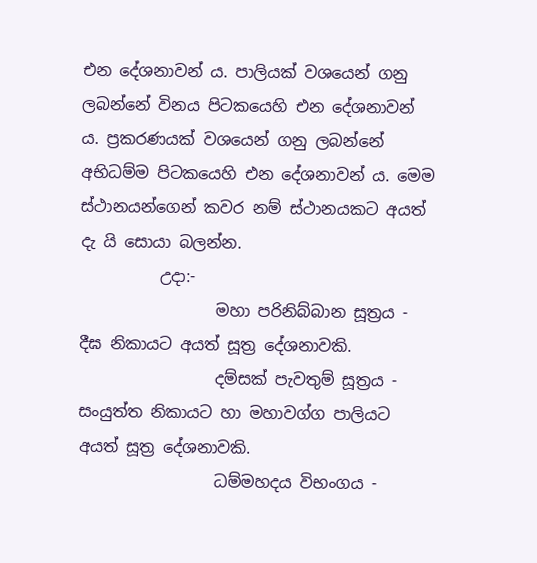එන දේශනාවන් ය. පාලියක් වශයෙන් ගනු ලබන්නේ විනය පිටකයෙහි එන දේශනාවන් ය. ප්‍රකරණයක් වශයෙන් ගනු ලබන්නේ අභිධම්ම පිටකයෙහි එන දේශනාවන් ය. මෙම ස්ථානයන්ගෙන් කවර නම් ස්ථානයකට අයත් දැ යි සොයා බලන්න.
          උදා:-
                 මහා පරිනිබ්බාන සූත්‍රය - දීඝ නිකායට අයත් සූත්‍ර දේශනාවකි.
                 දම්සක් පැවතුම් සූත්‍රය - සංයුත්ත නිකායට හා මහාවග්ග පාලියට අයත් සූත්‍ර දේශනාවකි.
                 ධම්මහදය විභංගය -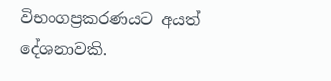විභංගප්‍රකරණයට අයත් දේශනාවකි.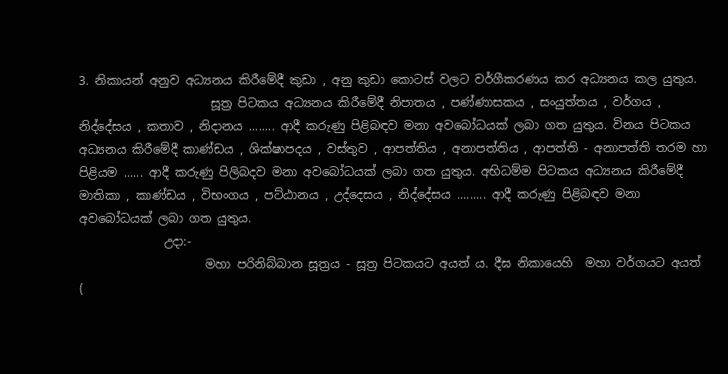3. නිකායන් අනුව අධ්‍යනය කිරීමේදී කුඩා , අනු කුඩා කොටස් වලට වර්ගීකරණය කර අධ්‍යනය කල යුතුය.
                      සූත්‍ර පිටකය අධ්‍යනය කිරීමේදී නිපාතය , පණ්ණාසකය , සංයුත්තය , වර්ගය , නිද්දේසය , කතාව , නිදානය ........ ආදී කරුණු පිළිබඳව මනා අවබෝධයක් ලබා ගත යුතුය. විනය පිටකය අධ්‍යනය කිරීමේදී කාණ්ඩය , ශික්ෂාපදය , වස්තුව , ආපත්තිය , අනාපත්තිය , ආපත්ති - අනාපත්ති තරම හා පිළියම ...... ආදී කරුණු පිලිබදව මනා අවබෝධයක් ලබා ගත යුතුය. අභිධම්ම පිටකය අධ්‍යනය කිරීමේදී මාතිකා , කාණ්ඩය , විභංගය , පට්ඨානය , උද්දෙසය , නිද්දේසය ......... ආදී කරුණු පිළිබඳව මනා අවබෝධයක් ලබා ගත යුතුය.
              උදා:-
                     මහා පරිනිබ්බාන සූත්‍රය - සූත්‍ර පිටකයට අයත් ය. දීඝ නිකායෙහි  මහා වර්ගයට අයත් (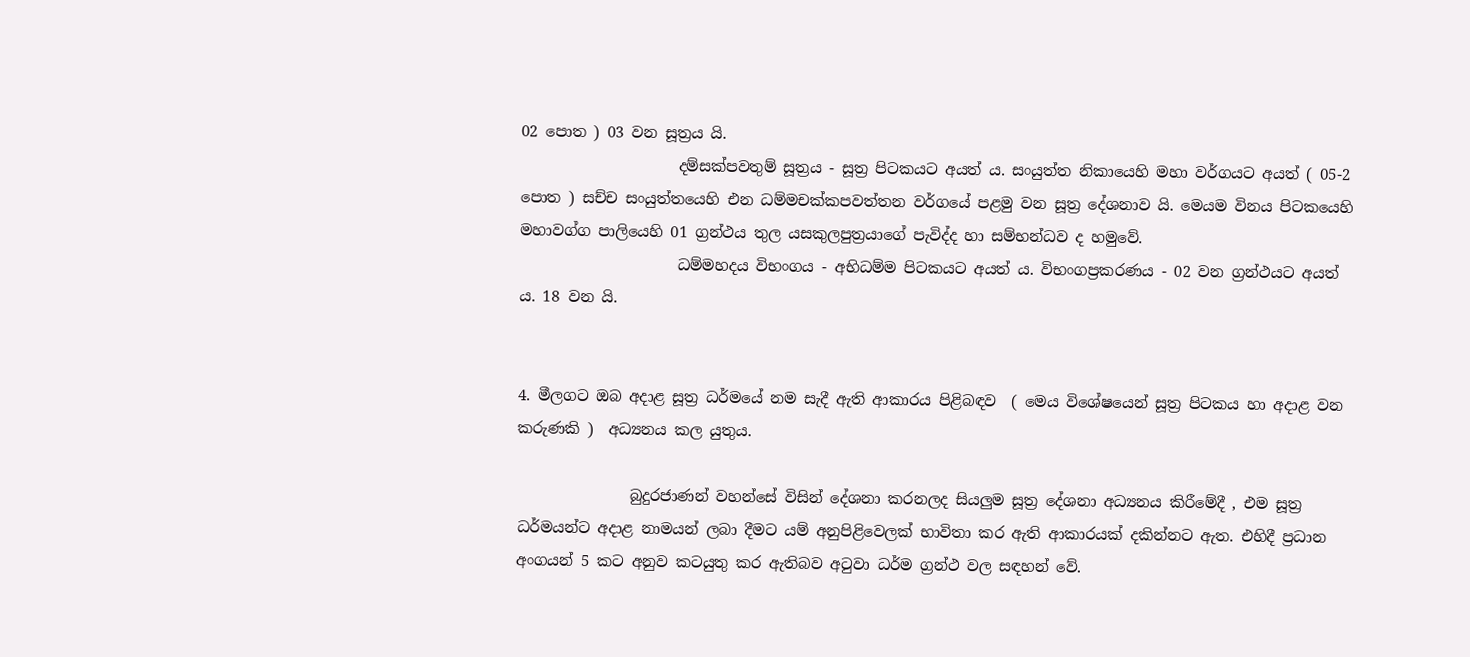02 පොත ) 03 වන සූත්‍රය යි.
                     දම්සක්පවතුම් සූත්‍රය - සූත්‍ර පිටකයට අයත් ය. සංයුත්ත නිකායෙහි මහා වර්ගයට අයත් ( 05-2 පොත ) සච්ච සංයුත්තයෙහි එන ධම්මචක්කපවත්තන වර්ගයේ පළමු වන සූත්‍ර දේශනාව යි. මෙයම විනය පිටකයෙහි මහාවග්ග පාලියෙහි 01 ග්‍රන්ථය තුල යසකුලපුත්‍රයාගේ පැවිද්ද හා සම්භන්ධව ද හමුවේ.
                     ධම්මහදය විභංගය - අභිධම්ම පිටකයට අයත් ය. විභංගප්‍රකරණය - 02 වන ග්‍රන්ථයට අයත් ය. 18 වන යි.


4. මීලගට ඔබ අදාළ සූත්‍ර ධර්මයේ නම සැදී ඇති ආකාරය පිළිබඳව  ( මෙය විශේෂයෙන් සූත්‍ර පිටකය හා අදාළ වන කරුණකි )  අධ්‍යනය කල යුතුය.

               බුදුරජාණන් වහන්සේ විසින් දේශනා කරනලද සියලුම සූත්‍ර දේශනා අධ්‍යනය කිරීමේදී , එම සූත්‍ර ධර්මයන්ට අදාළ නාමයන් ලබා දීමට යම් අනුපිළිවෙලක් භාවිතා කර ඇති ආකාරයක් දකින්නට ඇත. එහිදී ප්‍රධාන අංගයන් 5 කට අනුව කටයුතු කර ඇතිබව අටුවා ධර්ම ග්‍රන්ථ වල සඳහන් වේ.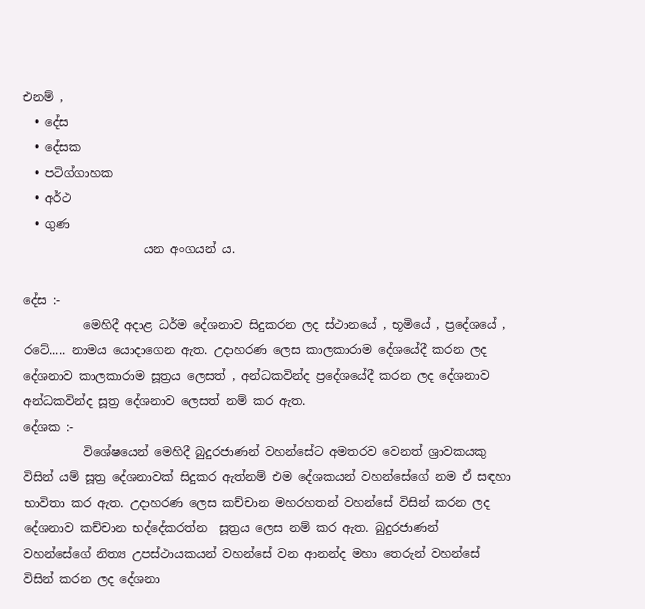එනම් ,
  • දේස
  • දේසක
  • පටිග්ගාහක
  • අර්ථ
  • ගුණ
                    යන අංගයන් ය.

දේස :-
          මෙහිදී අදාළ ධර්ම දේශනාව සිදුකරන ලද ස්ථානයේ , භූමියේ , ප්‍රදේශයේ , රටේ..... නාමය යොදාගෙන ඇත. උදාහරණ ලෙස කාලකාරාම දේශයේදී කරන ලද දේශනාව කාලකාරාම සූත්‍රය ලෙසත් , අන්ධකවින්ද ප්‍රදේශයේදී කරන ලද දේශනාව අන්ධකවින්ද සූත්‍ර දේශනාව ලෙසත් නම් කර ඇත.
දේශක :-
          විශේෂයෙන් මෙහිදී බුදුරජාණන් වහන්සේට අමතරව වෙනත් ශ්‍රාවකයකු විසින් යම් සූත්‍ර දේශනාවක් සිදුකර ඇත්නම් එම දේශකයන් වහන්සේගේ නම ඒ සඳහා භාවිතා කර ඇත. උදාහරණ ලෙස කච්චාන මහරහතන් වහන්සේ විසින් කරන ලද දේශනාව කච්චාන භද්දේකරත්න  සූත්‍රය ලෙස නම් කර ඇත. බුදුරජාණන් වහන්සේගේ නිත්‍ය උපස්ථායකයන් වහන්සේ වන ආනන්ද මහා තෙරුන් වහන්සේ විසින් කරන ලද දේශනා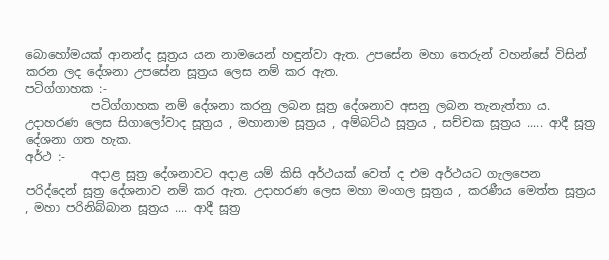බොහෝමයක් ආනන්ද සූත්‍රය යන නාමයෙන් හඳුන්වා ඇත. උපසේන මහා තෙරුන් වහන්සේ විසින් කරන ලද දේශනා උපසේන සූත්‍රය ලෙස නම් කර ඇත.
පටිග්ගාහක :-
           පටිග්ගාහක නම් දේශනා කරනු ලබන සූත්‍ර දේශනාව අසනු ලබන තැනැත්තා ය. උදාහරණ ලෙස සිගාලෝවාද සූත්‍රය , මහානාම සූත්‍රය , අම්බට්ඨ සූත්‍රය , සච්චක සූත්‍රය ..... ආදී සූත්‍ර දේශනා ගත හැක.
අර්ථ :-
           අදාළ සූත්‍ර දේශනාවට අදාළ යම් කිසි අර්ථයක් වෙත් ද එම අර්ථයට ගැලපෙන පරිද්දෙන් සූත්‍ර දේශනාව නම් කර ඇත. උදාහරණ ලෙස මහා මංගල සූත්‍රය , කරණීය මෙත්ත සූත්‍රය , මහා පරිනිබ්බාන සූත්‍රය .... ආදී සූත්‍ර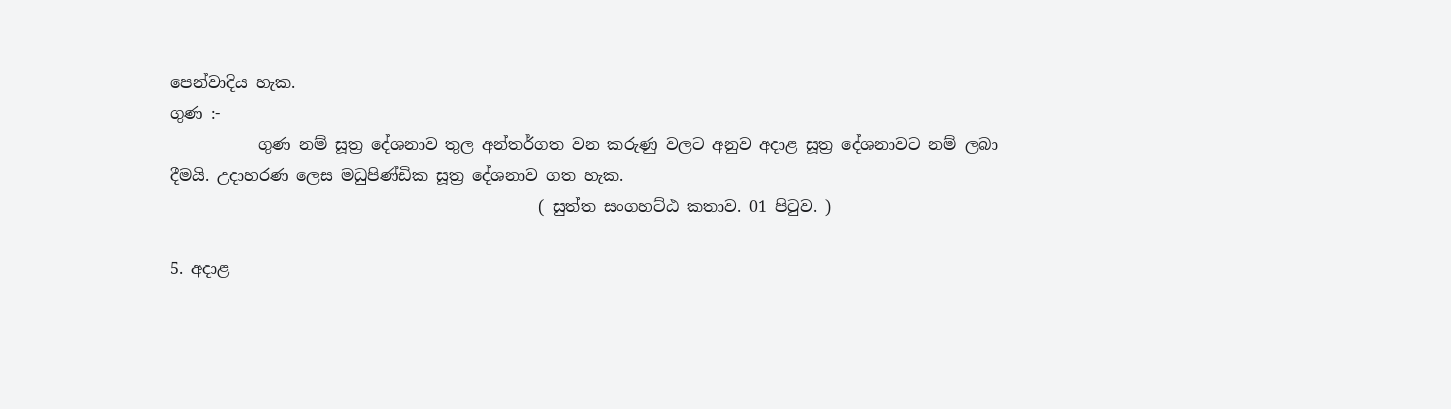පෙන්වාදිය හැක.
ගුණ :-
           ගුණ නම් සූත්‍ර දේශනාව තුල අන්තර්ගත වන කරුණු වලට අනුව අදාළ සූත්‍ර දේශනාවට නම් ලබා දීමයි. උදාහරණ ලෙස මධුපිණ්ඩික සූත්‍ර දේශනාව ගත හැක.
                                              ( සුත්ත සංගහට්ඨ කතාව. 01 පිටුව. )

5. අදාළ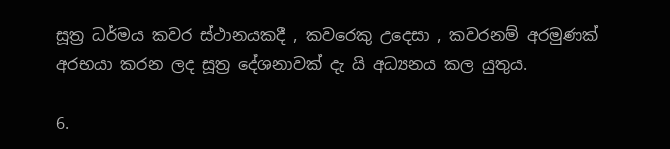සූත්‍ර ධර්මය කවර ස්ථානයකදී , කවරෙකු උදෙසා , කවරනම් අරමුණක් අරභයා කරන ලද සූත්‍ර දේශනාවක් දැ යි අධ්‍යනය කල යුතුය.

6.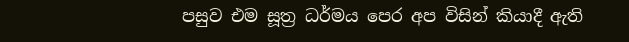පසුව එම සූත්‍ර ධර්මය පෙර අප විසින් කියාදී ඇති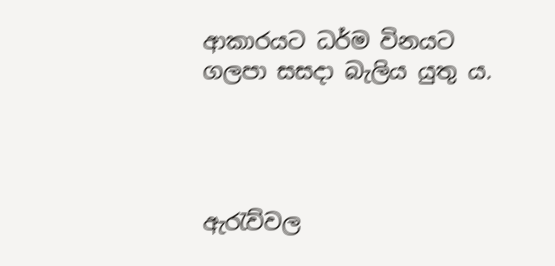ආකාරයට ධර්ම විනයට ගලපා සසදා බැලිය යුතු ය.




ඇරැව්වල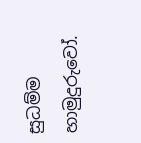සුධම්ම හාමුදුරුවෝ.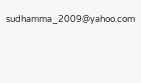sudhamma_2009@yahoo.com